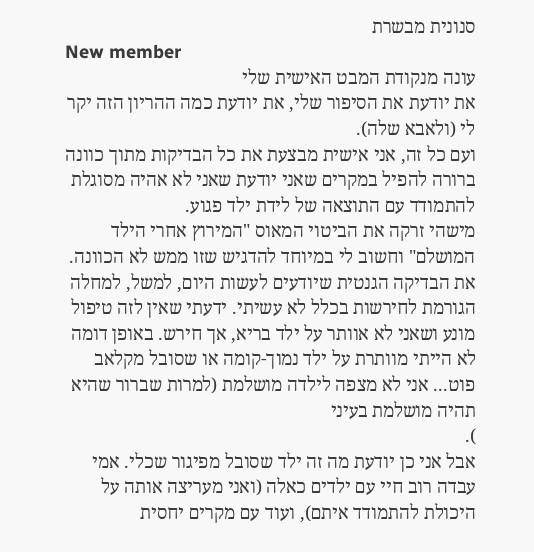סנונית מבשרת
New member
עונה מנקודת המבט האישית שלי
את יודעת את הסיפור שלי, את יודעת כמה ההריון הזה יקר לי (ולאבא שלה).
ועם כל זה, אני אישית מבצעת את כל הבדיקות מתוך כוונה ברורה להפיל במקרים שאני יודעת שאני לא אהיה מסוגלת להתמודד עם התוצאה של לידת ילד פגוע.
מישהי זרקה את הביטוי המאוס "המירוץ אחרי הילד המושלם" וחשוב לי במיוחד להדגיש שזו ממש לא הכוונה. את הבדיקה הגנטית שיודעים לעשות היום, למשל, למחלה הגורמת לחירשות בכלל לא עשיתי. ידעתי שאין לזה טיפול מונע ושאני לא אוותר על ילד בריא, אך חירש. באופן דומה לא הייתי מוותרת על ילד נמוך-קומה או שסובל מקלאב פוט... אני לא מצפה לילדה מושלמת (למרות שברור שהיא תהיה מושלמת בעיני
).
אבל אני כן יודעת מה זה ילד שסובל מפיגור שכלי. אמי עבדה רוב חיי עם ילדים כאלה (ואני מעריצה אותה על היכולת להתמודד איתם), ועוד עם מקרים יחסית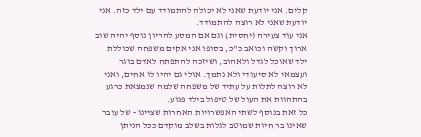קלים. אני יודעת שאני לא יכולה להתמודד עם ילד כזה. אני יודעת שאני לא רוצה להתמודד.
אני עוד צעירה (יחסית) וגם אם המסע להריון נוסף יהיה שוב ארוך וקשה וכואב כ"כ, בסופו אני אקים משפחה שכוללת ילד שאוכל לגדל ולאהוב, ושיזכה להתפתח לאדם בוגר ועצמאי לא סיעודי ולא נתמך. אולי גם יהיו לו אחים, ואני לא רוצה לתלות על עתיד של משפחה שלמה שנמצאת כרגע בהתהוות את העול של טיפול בילד פגוע.
כל זאת בנוסף לשתי האפשרויות האחרות שציינו - של עובר שאינו בר חיות שמוטב לגלות בשלב מוקדם ככל הניתן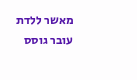מאשר ללדת עובר גוסס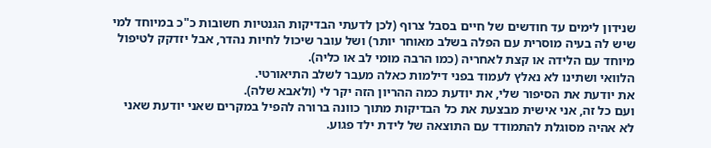שנידון לימים עד חודשים של חיים בסבל צרוף (לכן לדעתי הבדיקות הגנטיות חשובות כ"כ במיוחד למי שיש לה בעיה מוסרית עם הפלה בשלב מאוחר יותר) ושל עובר שיכול לחיות נהדר, אבל יזדקק לטיפול מיוחד עם הלידה או קצת לאחריה (כמו הרבה מומי לב או כליה).
הלוואי ושתינו לא נאלץ לעמוד בפני דילמות כאלה מעבר לשלב התיאורטי.
את יודעת את הסיפור שלי, את יודעת כמה ההריון הזה יקר לי (ולאבא שלה).
ועם כל זה, אני אישית מבצעת את כל הבדיקות מתוך כוונה ברורה להפיל במקרים שאני יודעת שאני לא אהיה מסוגלת להתמודד עם התוצאה של לידת ילד פגוע.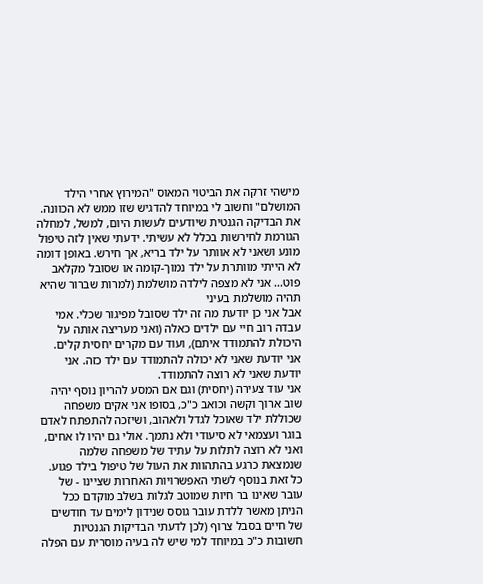מישהי זרקה את הביטוי המאוס "המירוץ אחרי הילד המושלם" וחשוב לי במיוחד להדגיש שזו ממש לא הכוונה. את הבדיקה הגנטית שיודעים לעשות היום, למשל, למחלה הגורמת לחירשות בכלל לא עשיתי. ידעתי שאין לזה טיפול מונע ושאני לא אוותר על ילד בריא, אך חירש. באופן דומה לא הייתי מוותרת על ילד נמוך-קומה או שסובל מקלאב פוט... אני לא מצפה לילדה מושלמת (למרות שברור שהיא תהיה מושלמת בעיני
אבל אני כן יודעת מה זה ילד שסובל מפיגור שכלי. אמי עבדה רוב חיי עם ילדים כאלה (ואני מעריצה אותה על היכולת להתמודד איתם), ועוד עם מקרים יחסית קלים. אני יודעת שאני לא יכולה להתמודד עם ילד כזה. אני יודעת שאני לא רוצה להתמודד.
אני עוד צעירה (יחסית) וגם אם המסע להריון נוסף יהיה שוב ארוך וקשה וכואב כ"כ, בסופו אני אקים משפחה שכוללת ילד שאוכל לגדל ולאהוב, ושיזכה להתפתח לאדם בוגר ועצמאי לא סיעודי ולא נתמך. אולי גם יהיו לו אחים, ואני לא רוצה לתלות על עתיד של משפחה שלמה שנמצאת כרגע בהתהוות את העול של טיפול בילד פגוע.
כל זאת בנוסף לשתי האפשרויות האחרות שציינו - של עובר שאינו בר חיות שמוטב לגלות בשלב מוקדם ככל הניתן מאשר ללדת עובר גוסס שנידון לימים עד חודשים של חיים בסבל צרוף (לכן לדעתי הבדיקות הגנטיות חשובות כ"כ במיוחד למי שיש לה בעיה מוסרית עם הפלה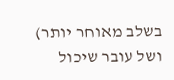בשלב מאוחר יותר) ושל עובר שיכול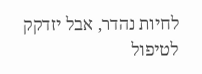לחיות נהדר, אבל יזדקק לטיפול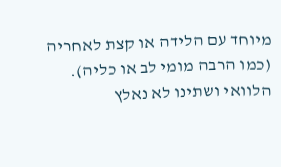מיוחד עם הלידה או קצת לאחריה (כמו הרבה מומי לב או כליה).
הלוואי ושתינו לא נאלץ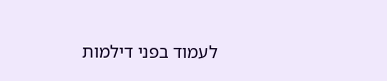לעמוד בפני דילמות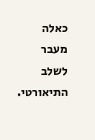כאלה מעבר לשלב התיאורטי.